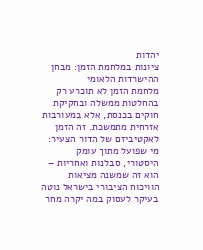יהדות
ציונות במלחמת הזמן: מבחן ההישרדות הלאומי
מלחמת הזמן לא תוכרע רק בהחלטות ממשלה ובחקיקת חוקים בכנסת, אלא במעורבות אזרחית מתמשכת. זה הזמן לאקטיביזם של הדור הצעיר: מי שפועל מתוך עומק היסטורי, סבלנות ואחריות – הוא זה שמשנה מציאות
הוויכוח הציבורי בישראל נוטה בעיקר לעסוק במה יקרה מחר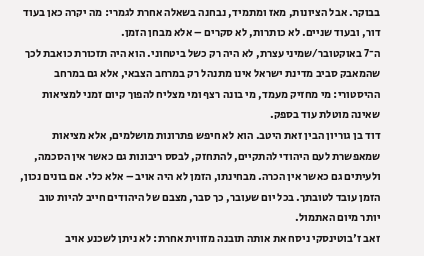בבוקר. אבל הציונות, מאז ומתמיד, נבחנה בשאלה אחרת לגמרי: מה יקרה כאן בעוד דור, ובעוד שניים. לא כותרות, לא סקרים – אלא מבחן הזמן.
ה־7 באוקטובר/שמיני עצרת, לא היה רק כשל ביטחוני. הוא היה תזכורת כואבת לכך שהמאבק סביב מדינת ישראל אינו מתנהל רק במרחב הצבאי, אלא גם במרחב ההיסטורי: מי מחזיק מעמד, מי בונה רצף ומי מצליח להפוך קיום זמני למציאות שאינה מוטלת עוד בספק.
דוד בן גוריון הבין זאת היטב. הוא לא חיפש פתרונות מושלמים, אלא מציאות שמאפשרת לעם היהודי להתקיים, להתחזק, לבסס ריבונות גם כאשר אין הסכמה, ולעיתים גם כאשר אין הכרה. מבחינתו, הזמן לא היה אויב – אלא כלי. אם בונים נכון, הזמן עובד לטובתך. בכל יום שעובר, כך סבר, מצבם של היהודים חייב להיות טוב יותר מיום האתמול.
זאב ז'בוטינסקי ניסח את אותה תובנה מזווית אחרת: לא ניתן לשכנע אויב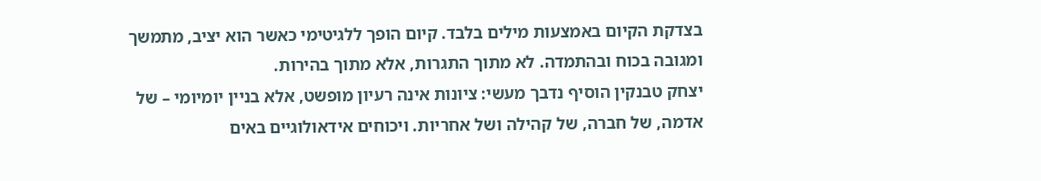בצדקת הקיום באמצעות מילים בלבד. קיום הופך ללגיטימי כאשר הוא יציב, מתמשך ומגובה בכוח ובהתמדה. לא מתוך התגרות, אלא מתוך בהירות.
יצחק טבנקין הוסיף נדבך מעשי: ציונות אינה רעיון מופשט, אלא בניין יומיומי – של אדמה, של חברה, של קהילה ושל אחריות. ויכוחים אידאולוגיים באים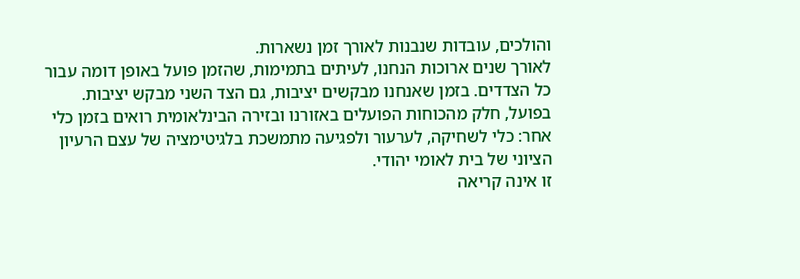והולכים, עובדות שנבנות לאורך זמן נשארות.
לאורך שנים ארוכות הנחנו, לעיתים בתמימות, שהזמן פועל באופן דומה עבור כל הצדדים. בזמן שאנחנו מבקשים יציבות, גם הצד השני מבקש יציבות. בפועל, חלק מהכוחות הפועלים באזורנו ובזירה הבינלאומית רואים בזמן כלי אחר: כלי לשחיקה, לערעור ולפגיעה מתמשכת בלגיטימציה של עצם הרעיון הציוני של בית לאומי יהודי.
זו אינה קריאה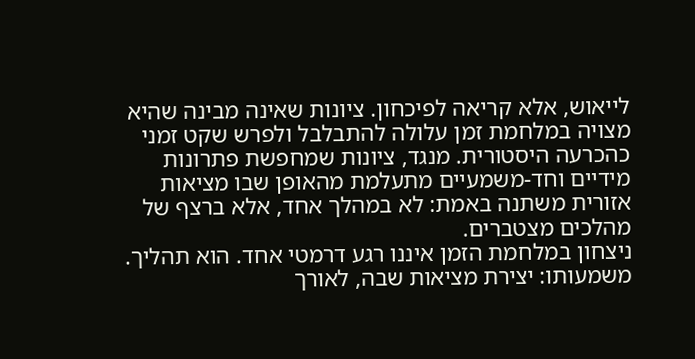לייאוש, אלא קריאה לפיכחון. ציונות שאינה מבינה שהיא מצויה במלחמת זמן עלולה להתבלבל ולפרש שקט זמני כהכרעה היסטורית. מנגד, ציונות שמחפשת פתרונות מידיים וחד-משמעיים מתעלמת מהאופן שבו מציאות אזורית משתנה באמת: לא במהלך אחד, אלא ברצף של מהלכים מצטברים.
ניצחון במלחמת הזמן איננו רגע דרמטי אחד. הוא תהליך. משמעותו: יצירת מציאות שבה, לאורך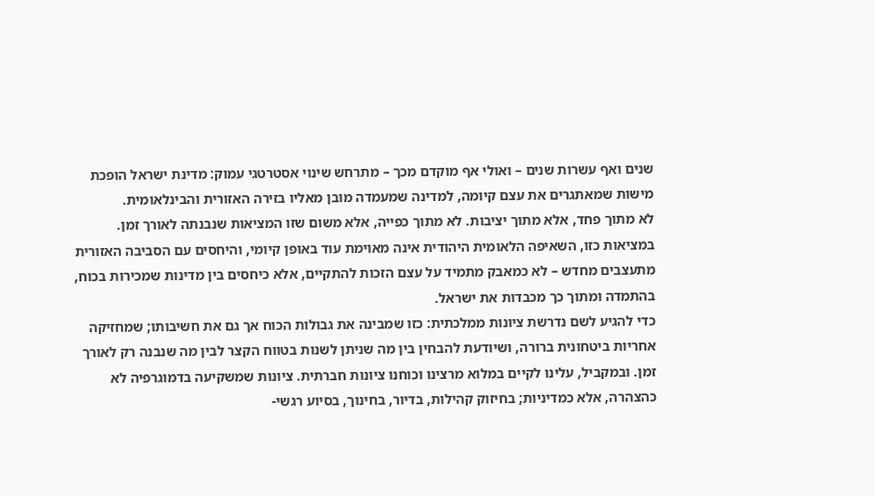שנים ואף עשרות שנים – ואולי אף מוקדם מכך – מתרחש שינוי אסטרטגי עמוק: מדינת ישראל הופכת מישות שמאתגרים את עצם קיומה, למדינה שמעמדה מובן מאליו בזירה האזורית והבינלאומית.
לא מתוך פחד, אלא מתוך יציבות. לא מתוך כפייה, אלא משום שזו המציאות שנבנתה לאורך זמן. במציאות כזו, השאיפה הלאומית היהודית אינה מאוימת עוד באופן קיומי, והיחסים עם הסביבה האזורית מתעצבים מחדש – לא כמאבק מתמיד על עצם הזכות להתקיים, אלא כיחסים בין מדינות שמכירות בכוח, בהתמדה ומתוך כך מכבדות את ישראל.
כדי להגיע לשם נדרשת ציונות ממלכתית: כזו שמבינה את גבולות הכוח אך גם את חשיבותו; שמחזיקה אחריות ביטחונית ברורה, ושיודעת להבחין בין מה שניתן לשנות בטווח הקצר לבין מה שנבנה רק לאורך זמן. ובמקביל, עלינו לקיים במלוא מרצינו וכוחנו ציונות חברתית. ציונות שמשקיעה בדמוגרפיה לא כהצהרה, אלא כמדיניות; בחיזוק קהילות, בדיור, בחינוך, בסיוע רגשי-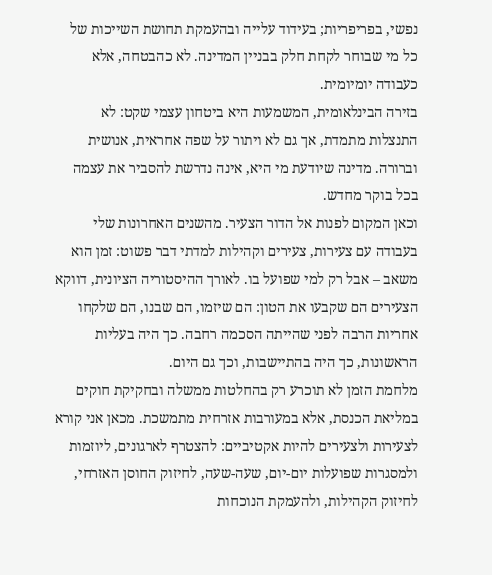נפשי, בפריפריות; בעידוד עלייה ובהעמקת תחושת השייכות של כל מי שבוחר לקחת חלק בבניין המדינה. לא כהבטחה, אלא כעבודה יומיומית.
בזירה הבינלאומית, המשמעות היא ביטחון עצמי שקט: לא התנצלות מתמדת, אך גם לא ויתור על שפה אחראית, אנושית וברורה. מדינה שיודעת מי היא, אינה נדרשת להסביר את עצמה בכל בוקר מחדש.
וכאן המקום לפנות אל הדור הצעיר. מהשנים האחרונות שלי בעבודה עם צעירות, צעירים וקהילות למדתי דבר פשוט: זמן הוא משאב – אבל רק למי שפועל בו. לאורך ההיסטוריה הציונית, דווקא הצעירים הם שקבעו את הטון: הם שיזמו, הם שבנו, הם שלקחו אחריות הרבה לפני שהייתה הסכמה רחבה. כך היה בעליות הראשונות, כך היה בהתיישבות, וכך גם היום.
מלחמת הזמן לא תוכרע רק בהחלטות ממשלה ובחקיקת חוקים במליאת הכנסת, אלא במעורבות אזרחית מתמשכת. מכאן אני קורא לצעירות ולצעירים להיות אקטיביים: להצטרף לארגונים, ליוזמות ולמסגרות שפועלות יום-יום, שעה-שעה, לחיזוק החוסן האזרחי, לחיזוק הקהילות, ולהעמקת הנוכחות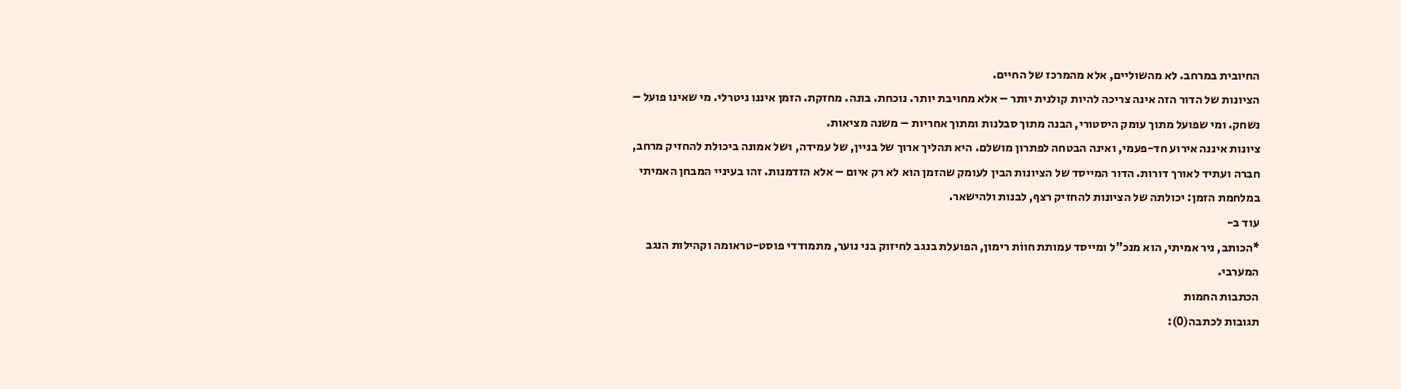החיובית במרחב. לא מהשוליים, אלא מהמרכז של החיים.
הציונות של הדור הזה אינה צריכה להיות קולנית יותר – אלא מחויבת יותר. נוכחת. בונה. מחזקת. הזמן איננו ניטרלי. מי שאינו פועל – נשחק. ומי שפועל מתוך עומק היסטורי, הבנה מתוך סבלנות ומתוך אחריות – משנה מציאות.
ציונות איננה אירוע חד-פעמי, ואינה הבטחה לפתרון מושלם. היא תהליך ארוך של בניין, של עמידה, ושל אמונה ביכולת להחזיק מרחב, חברה ועתיד לאורך דורות. הדור המייסד של הציונות הבין לעומק שהזמן הוא לא רק איום – אלא הזדמנות. זהו בעיניי המבחן האמיתי במלחמת הזמן: יכולתה של הציונות להחזיק רצף, לבנות ולהישאר.
עוד ב-
*הכותב, ניר אמיתי, הוא מנכ"ל ומייסד עמותת חווֹת רימון, הפועלת בנגב לחיזוק בני נוער, מתמודדי פוסט-טראומה וקהילות הנגב המערבי.
הכתבות החמות
תגובות לכתבה(0):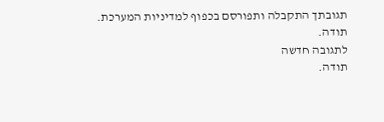תגובתך התקבלה ותפורסם בכפוף למדיניות המערכת.
תודה.
לתגובה חדשה
תודה.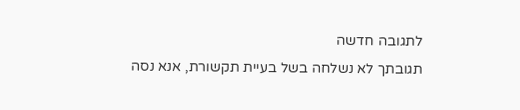לתגובה חדשה
תגובתך לא נשלחה בשל בעיית תקשורת, אנא נסה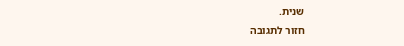שנית.
חזור לתגובה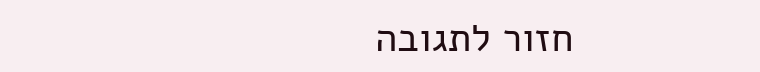חזור לתגובה